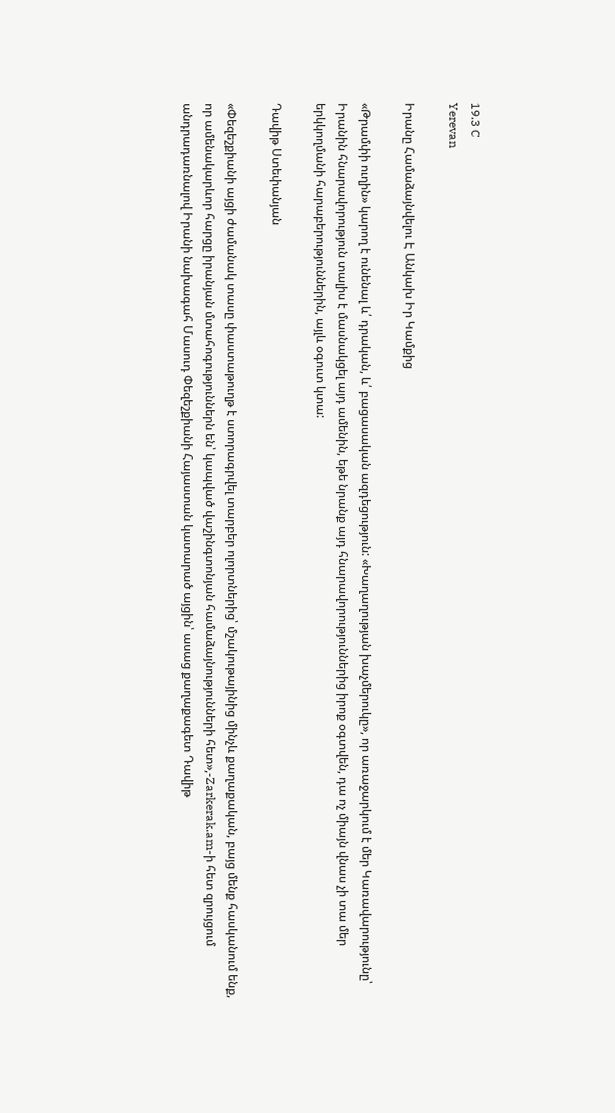19.3 C
Yerevan

Իրանը Համաձայնվելու Է Անկախ Իր Կամքից

«Թրամփի ուղին» կարող է ունենալ և՛ դրական, և՛ բացասական ազդեցություն: «Խաղաղության խաչմերուկը», որ առաջարկում է մեր Կառավարությունը՝ Իրանին հնարավորություն տալիս է մասնակցել այդ ամենին, եթե նրանք այդ հնարավորություններից իրոք օգտվեն, դա ոչ միայն վնաս չի տա մեր երկկողմանի հարաբերություններին, այլև օգուտ կտա:

Դավիթ Ստեփանյան

«Փեզեշքիանի այցի ժամանակ տասը փաստաթուղթ է ստորագրվել տարբեր ոլորտներից՝ մշակութայինից մինչև քաղաքական, բայց մենք հասկանում ենք, որ ամենակարևոր հարցը իրանյան մտահոգություններն են՝ կապված վաշինգտոնյան համաձայնությունների հետ»,-Zarkerak.am-ի հետ զրույցում անդրադառնալով Իրանի նախագահ Մասուդ Փեզեշքիանի Հայաստան կատարած այցին՝ ասաց քաղաքագետ Դավիթ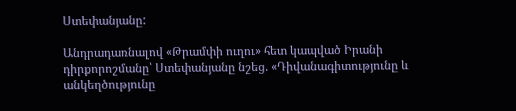Ստեփանյանը:

Անդրադառնալով «Թրամփի ուղու» հետ կապված Իրանի դիրքորոշմանը՝ Ստեփանյանը նշեց. «Դիվանագիտությունը և անկեղծությունը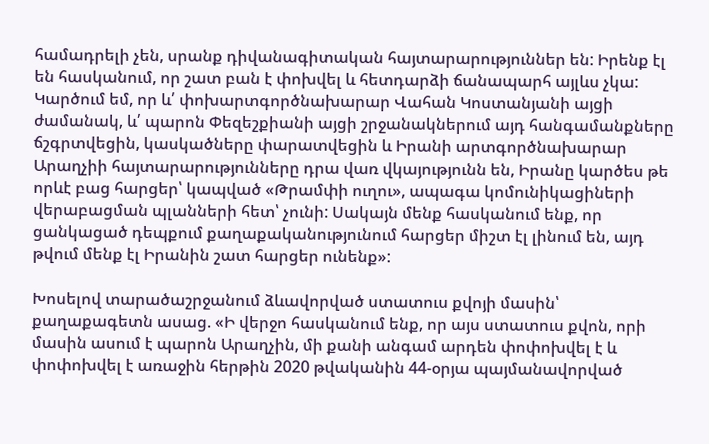համադրելի չեն, սրանք դիվանագիտական հայտարարություններ են: Իրենք էլ են հասկանում, որ շատ բան է փոխվել և հետդարձի ճանապարհ այլևս չկա: Կարծում եմ, որ և՛ փոխարտգործնախարար Վահան Կոստանյանի այցի ժամանակ, և՛ պարոն Փեզեշքիանի այցի շրջանակներում այդ հանգամանքները ճշգրտվեցին, կասկածները փարատվեցին և Իրանի արտգործնախարար Արաղչիի հայտարարությունները դրա վառ վկայությունն են, Իրանը կարծես թե որևէ բաց հարցեր՝ կապված «Թրամփի ուղու», ապագա կոմունիկացիների վերաբացման պլանների հետ՝ չունի: Սակայն մենք հասկանում ենք, որ ցանկացած դեպքում քաղաքականությունում հարցեր միշտ էլ լինում են, այդ թվում մենք էլ Իրանին շատ հարցեր ունենք»:

Խոսելով տարածաշրջանում ձևավորված ստատուս քվոյի մասին՝ քաղաքագետն ասաց. «Ի վերջո հասկանում ենք, որ այս ստատուս քվոն, որի մասին ասում է պարոն Արաղչին, մի քանի անգամ արդեն փոփոխվել է և փոփոխվել է առաջին հերթին 2020 թվականին 44-օրյա պայմանավորված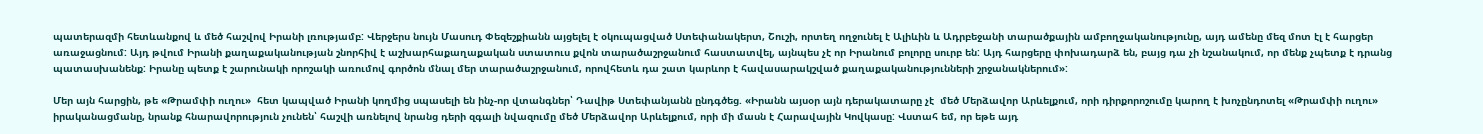պատերազմի հետևանքով և մեծ հաշվով Իրանի լռությամբ: Վերջերս նույն Մասուդ Փեզեշքիանն այցելել է օկուպացված Ստեփանակերտ, Շուշի, որտեղ ողջունել է Ալիևին և Ադրբեջանի տարածքային ամբողջականությունը, այդ ամենը մեզ մոտ էլ է հարցեր առաջացնում: Այդ թվում Իրանի քաղաքականության շնորհիվ է աշխարհաքաղաքական ստատուս քվոն տարածաշրջանում հաստատվել, այնպես չէ որ Իրանում բոլորը սուրբ են: Այդ հարցերը փոխադարձ են, բայց դա չի նշանակում, որ մենք չպետք է դրանց  պատասխանենք: Իրանը պետք է շարունակի որոշակի առումով գործոն մնալ մեր տարածաշրջանում, որովհետև դա շատ կարևոր է հավասարակշված քաղաքականությունների շրջանակներում»:

Մեր այն հարցին, թե «Թրամփի ուղու»  հետ կապված Իրանի կողմից սպասելի են ինչ-որ վտանգներ՝ Դավիթ Ստեփանյանն ընդգծեց. «Իրանն այսօր այն դերակատարը չէ  մեծ Մերձավոր Արևելքում, որի դիրքորոշումը կարող է խոչընդոտել «Թրամփի ուղու» իրականացմանը, նրանք հնարավորություն չունեն՝ հաշվի առնելով նրանց դերի զգալի նվազումը մեծ Մերձավոր Արևելքում, որի մի մասն է Հարավային Կովկասը: Վստահ եմ, որ եթե այդ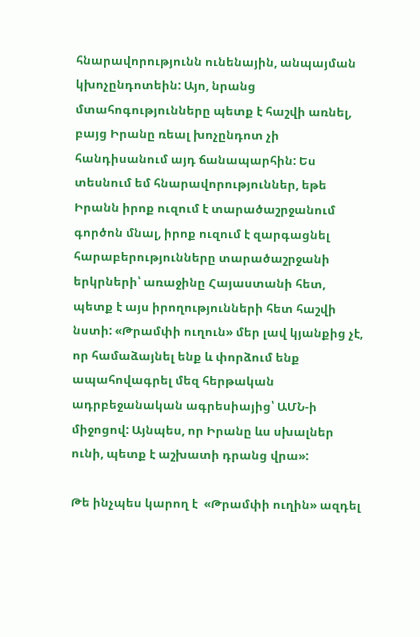հնարավորությունն ունենային, անպայման կխոչընդոտեին: Այո, նրանց մտահոգությունները պետք է հաշվի առնել, բայց Իրանը ռեալ խոչընդոտ չի հանդիսանում այդ ճանապարհին: Ես տեսնում եմ հնարավորություններ, եթե Իրանն իրոք ուզում է տարածաշրջանում գործոն մնալ, իրոք ուզում է զարգացնել հարաբերությունները տարածաշրջանի երկրների՝ առաջինը Հայաստանի հետ, պետք է այս իրողությունների հետ հաշվի նստի: «Թրամփի ուղուն» մեր լավ կյանքից չէ, որ համաձայնել ենք և փորձում ենք ապահովագրել մեզ հերթական ադրբեջանական ագրեսիայից՝ ԱՄՆ‑ի միջոցով: Այնպես, որ Իրանը ևս սխալներ ունի, պետք է աշխատի դրանց վրա»:

Թե ինչպես կարող է  «Թրամփի ուղին» ազդել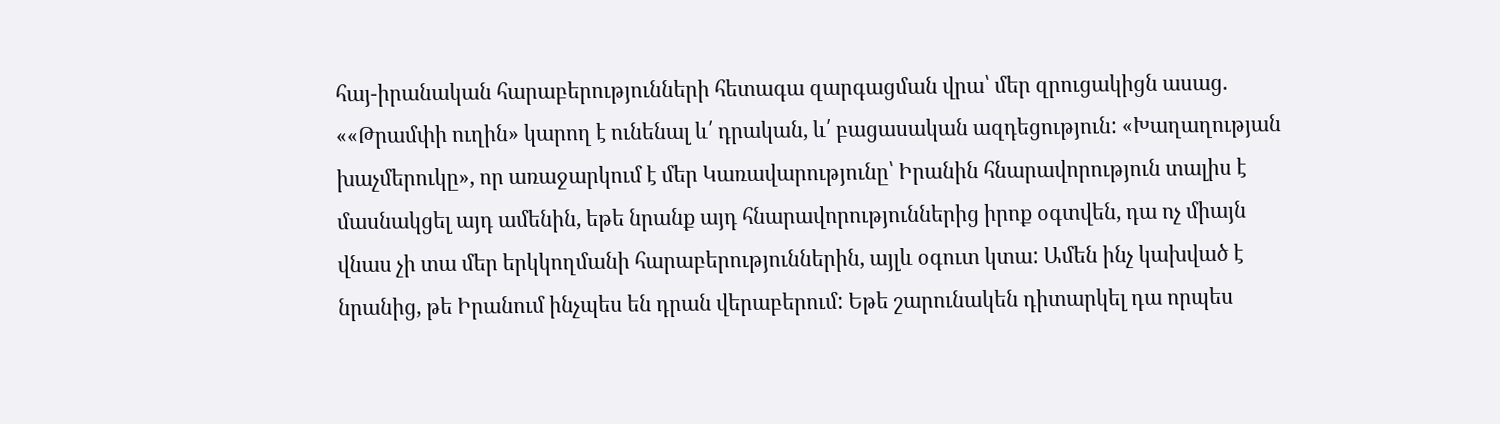հայ-իրանական հարաբերությունների հետագա զարգացման վրա՝ մեր զրուցակիցն ասաց. ««Թրամփի ուղին» կարող է ունենալ և՛ դրական, և՛ բացասական ազդեցություն: «Խաղաղության խաչմերուկը», որ առաջարկում է մեր Կառավարությունը՝ Իրանին հնարավորություն տալիս է մասնակցել այդ ամենին, եթե նրանք այդ հնարավորություններից իրոք օգտվեն, դա ոչ միայն վնաս չի տա մեր երկկողմանի հարաբերություններին, այլև օգուտ կտա: Ամեն ինչ կախված է նրանից, թե Իրանում ինչպես են դրան վերաբերում: Եթե շարունակեն դիտարկել դա որպես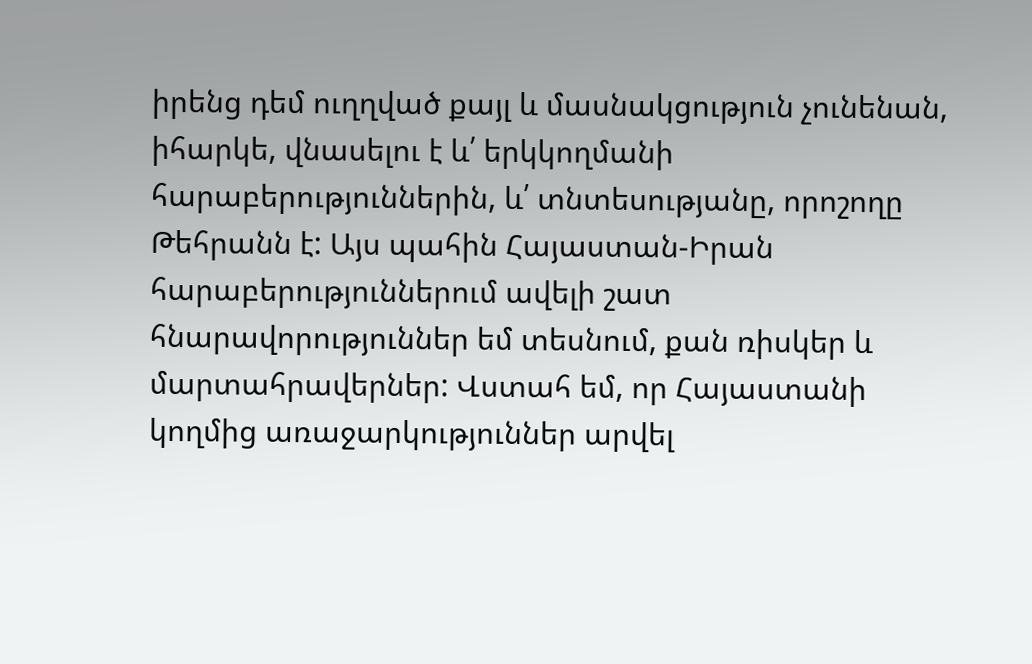իրենց դեմ ուղղված քայլ և մասնակցություն չունենան, իհարկե, վնասելու է և՛ երկկողմանի հարաբերություններին, և՛ տնտեսությանը, որոշողը Թեհրանն է: Այս պահին Հայաստան-Իրան հարաբերություններում ավելի շատ հնարավորություններ եմ տեսնում, քան ռիսկեր և մարտահրավերներ: Վստահ եմ, որ Հայաստանի կողմից առաջարկություններ արվել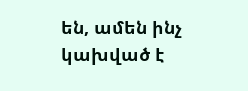են, ամեն ինչ կախված է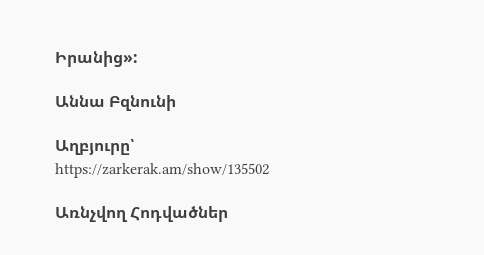Իրանից»:

Աննա Բզնունի

Աղբյուրը՝ https://zarkerak.am/show/135502

Առնչվող Հոդվածներ